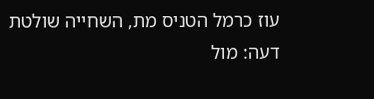עוז כרמל הטניס מת, השחייה שולטת
דעה: מול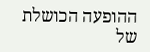ההופעה הכושלת של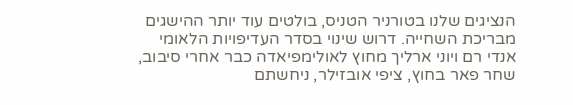הנציגים שלנו בטורניר הטניס, בולטים עוד יותר ההישגים מבריכת השחייה. דרוש שינוי בסדר העדיפויות הלאומי
אנדי רם ויוני ארליך מחוץ לאולימפיאדה כבר אחרי סיבוב, שחר פאר בחוץ, ציפי אובזילר, ניחשתם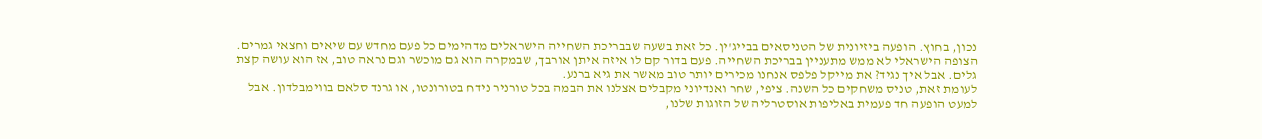נכון, בחוץ. הופעה ביזיונית של הטניסאים בבייג'ין. כל זאת בשעה שבבריכת השחייה הישראלים מדהימים כל פעם מחדש עם שיאים וחצאי גמרים.
הצופה הישראלי לא ממש מתעניין בבריכת השחייה. פעם בדור קם לו איזה איתן אורבך, שבמקרה הוא גם מוכשר וגם נראה טוב, אז הוא עושה קצת גלים. אבל איך נגיד? את מייקל פלפס אנחנו מכירים יותר טוב מאשר את גיא ברנע.
לעומת זאת, טניס משחקים כל השנה. ציפי, שחר ואנדיוני מקבלים אצלנו את הבמה בכל טורניר נידח בטורונטו, או גרנד סלאם בווימבלדון. אבל למעט הופעה חד פעמית באליפות אוסטרליה של הזוגות שלנו,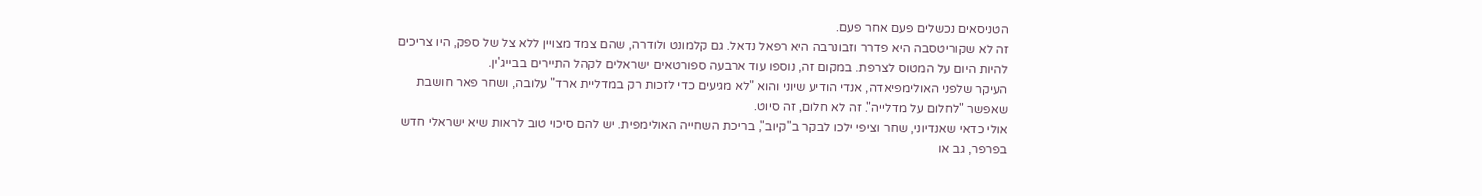הטניסאים נכשלים פעם אחר פעם.
זה לא שקוריטסבה היא פדרר וזבונרבה היא רפאל נדאל. גם קלמונט ולודרה, שהם צמד מצויין ללא צל של ספק, היו צריכים להיות היום על המטוס לצרפת. במקום זה, נוספו עוד ארבעה ספורטאים ישראלים לקהל התיירים בבייג'ין.
העיקר שלפני האולימפיאדה, אנדי הודיע שיוני והוא "לא מגיעים כדי לזכות רק במדליית ארד" עלובה, ושחר פאר חושבת שאפשר "לחלום על מדלייה". זה לא חלום, זה סיוט.
אולי כדאי שאנדיוני, שחר וציפי ילכו לבקר ב"קיוב", בריכת השחייה האולימפית. יש להם סיכוי טוב לראות שיא ישראלי חדש בפרפר, גב או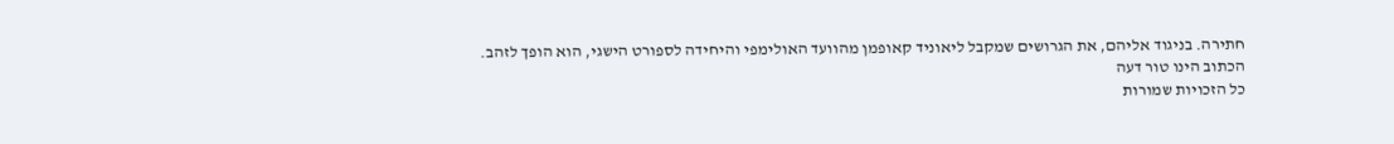חתירה. בניגוד אליהם, את הגרושים שמקבל ליאוניד קאופמן מהוועד האולימפי והיחידה לספורט הישגי, הוא הופך לזהב.
הכתוב הינו טור דעה
כל הזכויות שמורות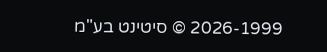2026-1999 © סיטינט בע"מ